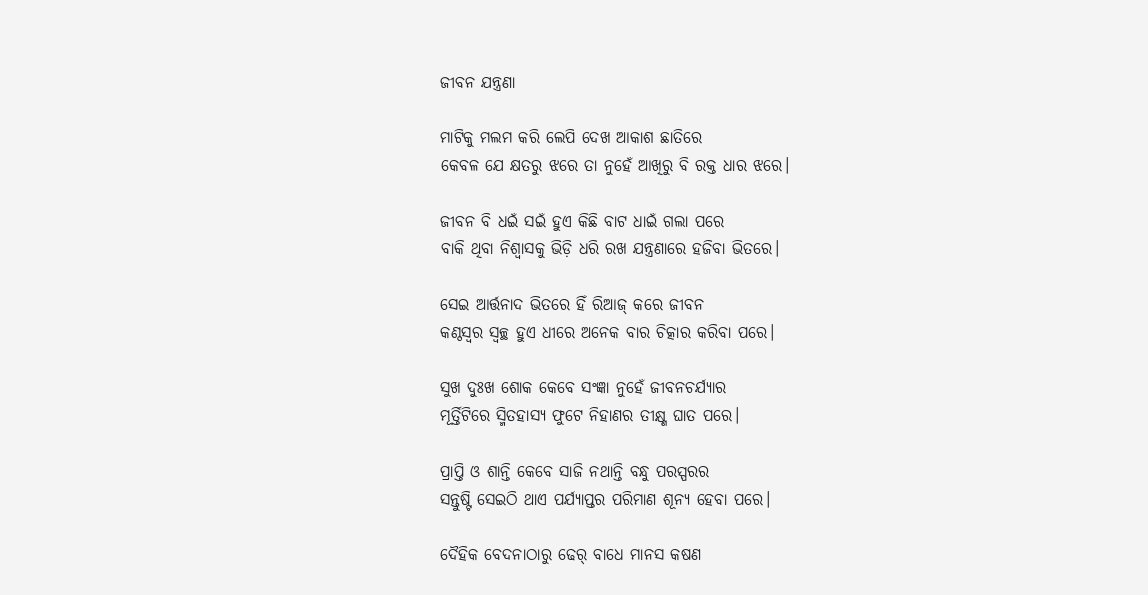ଜୀବନ ଯନ୍ତ୍ରଣା

ମାଟିକୁ ମଲମ କରି ଲେପି ଦେଖ ଆକାଶ ଛାତିରେ
କେବଳ ଯେ କ୍ଷତରୁ ଝରେ ତା ନୁହେଁ ଆଖିରୁ ବି ରକ୍ତ ଧାର ଝରେ।

ଜୀବନ ବି ଧଇଁ ସଇଁ ହୁଏ କିଛି ବାଟ ଧାଇଁ ଗଲା ପରେ
ବାକି ଥିବା ନିଶ୍ୱାସକୁ ଭିଡ଼ି ଧରି ରଖ ଯନ୍ତ୍ରଣାରେ ହଜିବା ଭିତରେ।

ସେଇ ଆର୍ତ୍ତନାଦ ଭିତରେ ହିଁ ରିଆଜ୍ କରେ ଜୀବନ
କଣ୍ଠସ୍ୱର ସ୍ୱଚ୍ଛ ହୁଏ ଧୀରେ ଅନେକ ବାର ଚିତ୍କାର କରିବା ପରେ।

ସୁଖ ଦୁଃଖ ଶୋକ କେବେ ସଂଜ୍ଞା ନୁହେଁ ଜୀବନଚର୍ଯ୍ୟାର
ମୂର୍ତ୍ତିଟିରେ ସ୍ମିତହାସ୍ୟ ଫୁଟେ ନିହାଣର ତୀକ୍ଷ୍ଣ ଘାତ ପରେ।

ପ୍ରାପ୍ତି ଓ ଶାନ୍ତି କେବେ ସାଜି ନଥାନ୍ତି ବନ୍ଧୁ ପରସ୍ପରର
ସନ୍ତୁଷ୍ଟି ସେଇଠି ଥାଏ ପର୍ଯ୍ୟାପ୍ତର ପରିମାଣ ଶୂନ୍ୟ ହେବା ପରେ।

ଦୈହିକ ବେଦନାଠାରୁ ଢେର୍ ବାଧେ ମାନସ କଷଣ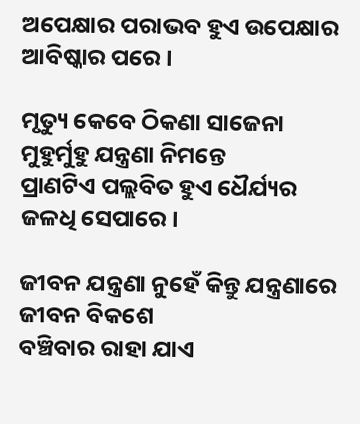ଅପେକ୍ଷାର ପରାଭବ ହୁଏ ଉପେକ୍ଷାର ଆବିଷ୍କାର ପରେ।

ମୃତ୍ୟୁ କେବେ ଠିକଣା ସାଜେନା ମୁହୁର୍ମୁହୁ ଯନ୍ତ୍ରଣା ନିମନ୍ତେ
ପ୍ରାଣଟିଏ ପଲ୍ଲବିତ ହୁଏ ଧୈର୍ଯ୍ୟର ଜଳଧି ସେପାରେ।

ଜୀବନ ଯନ୍ତ୍ରଣା ନୁହେଁ କିନ୍ତୁ ଯନ୍ତ୍ରଣାରେ ଜୀବନ ବିକଶେ
ବଞ୍ଚିବାର ରାହା ଯାଏ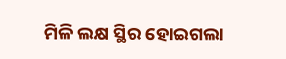ମିଳି ଲକ୍ଷ ସ୍ଥିର ହୋଇଗଲା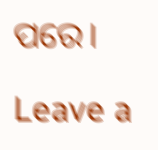ପରେ।

Leave a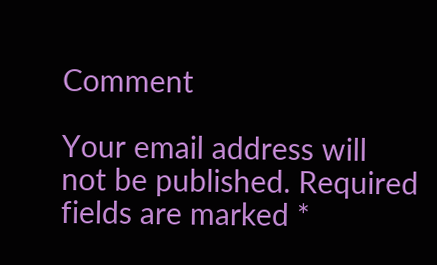Comment

Your email address will not be published. Required fields are marked *